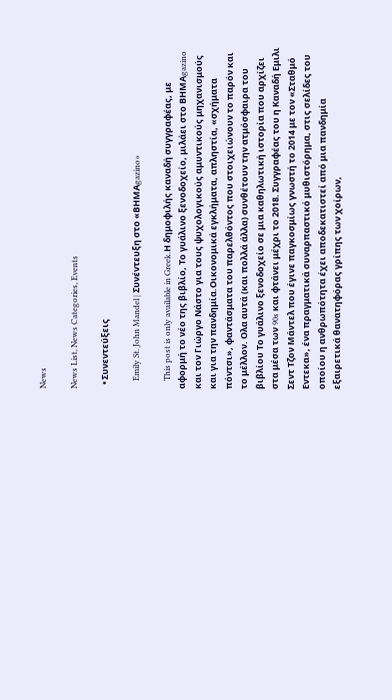News

News List, News Categories, Events

  • Συνεντεύξεις

    Emily St. John Mandel | Συνέντευξη στο «ΒΗΜΑgazino»

    This post is only available in Greek.Η δημοφιλής καναδή συγγραφέας, με αφορμή το νέο της βιβλίο, Το γυάλινο ξενοδοχείο, μιλάει στο ΒΗΜΑgazino και τον Γιώργο Νάστο για τους ψυχολογικούς αμυντικούς μηχανισμούς και για την πανδημία.Οικονομικά εγκλήματα, απληστία, «σχήματα πόντσι», φαντάσματα του παρελθόντος που στοιχειώνουν το παρόν και το μέλλον. Ολα αυτά (και πολλά άλλα) συνθέτουν την ατμόσφαιρα του βιβλίου Το γυάλινο ξενοδοχείο σε μια καθηλωτική ιστορία που αρχίζει στα μέσα των 90s και φτάνει μέχρι το 2018. Συγγραφέας του η Καναδή Εμιλι Σεντ Τζον Μάντελ που έγινε παγκοσμίως γνωστή το 2014 με τον «Σταθμό Εντεκα», ένα πραγματικά συναρπαστικό μυθιστόρημα, στις σελίδες του οποίου η ανθρωπότητα έχει αποδεκατιστεί από μια πανδημία εξαιρετικά θανατηφόρας γρίπης των χοίρων,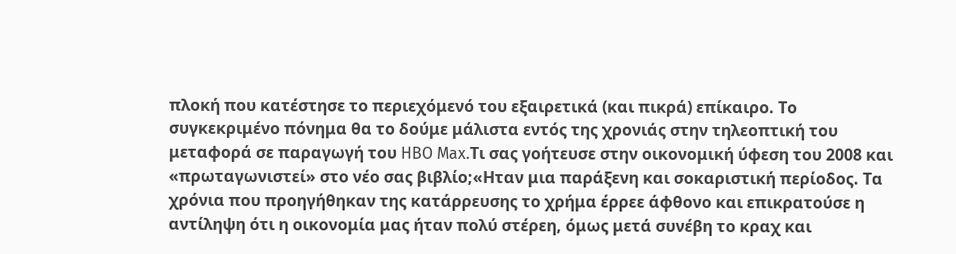πλοκή που κατέστησε το περιεχόμενό του εξαιρετικά (και πικρά) επίκαιρο. Το συγκεκριμένο πόνημα θα το δούμε μάλιστα εντός της χρονιάς στην τηλεοπτική του μεταφορά σε παραγωγή του HBO Max.Τι σας γοήτευσε στην οικονομική ύφεση του 2008 και «πρωταγωνιστεί» στο νέο σας βιβλίο;«Ηταν μια παράξενη και σοκαριστική περίοδος. Τα χρόνια που προηγήθηκαν της κατάρρευσης το χρήμα έρρεε άφθονο και επικρατούσε η αντίληψη ότι η οικονομία μας ήταν πολύ στέρεη, όμως μετά συνέβη το κραχ και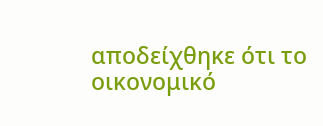αποδείχθηκε ότι το οικονομικό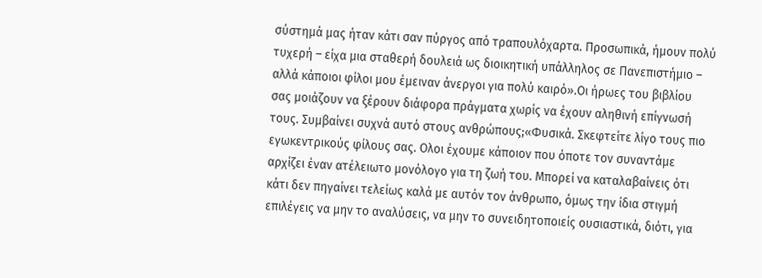σύστημά μας ήταν κάτι σαν πύργος από τραπουλόχαρτα. Προσωπικά, ήμουν πολύ τυχερή – είχα μια σταθερή δουλειά ως διοικητική υπάλληλος σε Πανεπιστήμιο – αλλά κάποιοι φίλοι μου έμειναν άνεργοι για πολύ καιρό».Οι ήρωες του βιβλίου σας μοιάζουν να ξέρουν διάφορα πράγματα χωρίς να έχουν αληθινή επίγνωσή τους. Συμβαίνει συχνά αυτό στους ανθρώπους;«Φυσικά. Σκεφτείτε λίγο τους πιο εγωκεντρικούς φίλους σας. Ολοι έχουμε κάποιον που όποτε τον συναντάμε αρχίζει έναν ατέλειωτο μονόλογο για τη ζωή του. Μπορεί να καταλαβαίνεις ότι κάτι δεν πηγαίνει τελείως καλά με αυτόν τον άνθρωπο, όμως την ίδια στιγμή επιλέγεις να μην το αναλύσεις, να μην το συνειδητοποιείς ουσιαστικά, διότι, για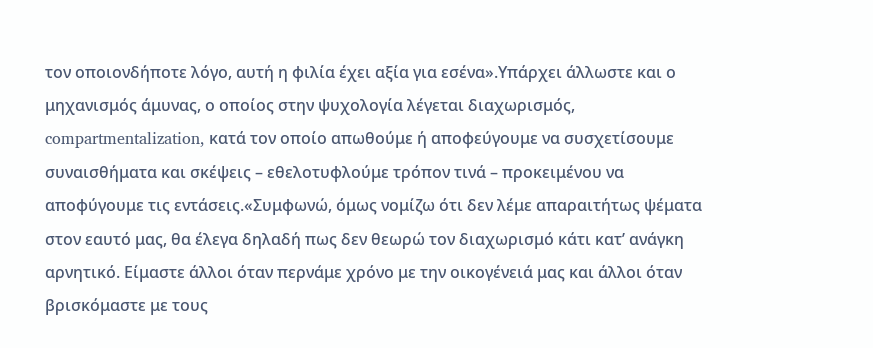τον οποιονδήποτε λόγο, αυτή η φιλία έχει αξία για εσένα».Υπάρχει άλλωστε και ο μηχανισμός άμυνας, ο οποίος στην ψυχολογία λέγεται διαχωρισμός, compartmentalization, κατά τον οποίο απωθούμε ή αποφεύγουμε να συσχετίσουμε συναισθήματα και σκέψεις – εθελοτυφλούμε τρόπον τινά – προκειμένου να αποφύγουμε τις εντάσεις.«Συμφωνώ, όμως νομίζω ότι δεν λέμε απαραιτήτως ψέματα στον εαυτό μας, θα έλεγα δηλαδή πως δεν θεωρώ τον διαχωρισμό κάτι κατ’ ανάγκη αρνητικό. Είμαστε άλλοι όταν περνάμε χρόνο με την οικογένειά μας και άλλοι όταν βρισκόμαστε με τους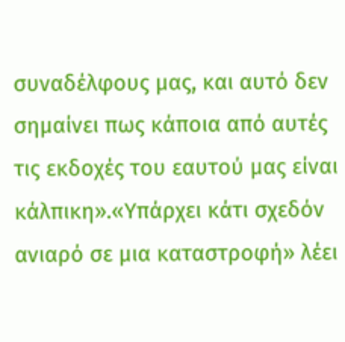συναδέλφους μας, και αυτό δεν σημαίνει πως κάποια από αυτές τις εκδοχές του εαυτού μας είναι κάλπικη».«Υπάρχει κάτι σχεδόν ανιαρό σε μια καταστροφή» λέει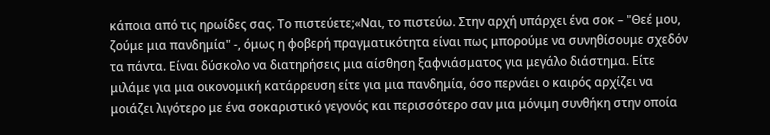κάποια από τις ηρωίδες σας. Το πιστεύετε;«Ναι, το πιστεύω. Στην αρχή υπάρχει ένα σοκ – "Θεέ μου, ζούμε μια πανδημία" -, όμως η φοβερή πραγματικότητα είναι πως μπορούμε να συνηθίσουμε σχεδόν τα πάντα. Είναι δύσκολο να διατηρήσεις μια αίσθηση ξαφνιάσματος για μεγάλο διάστημα. Είτε μιλάμε για μια οικονομική κατάρρευση είτε για μια πανδημία, όσο περνάει ο καιρός αρχίζει να μοιάζει λιγότερο με ένα σοκαριστικό γεγονός και περισσότερο σαν μια μόνιμη συνθήκη στην οποία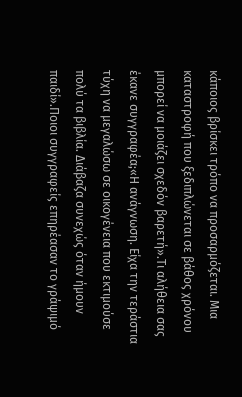κάποιος βρίσκει τρόπο να προσαρμόζεται. Μια καταστροφή που ξεδιπλώνεται σε βάθος χρόνου μπορεί να μοιάζει σχεδόν βαρετή».Τι αλήθεια σας έκανε συγγραφέα;«Η ανάγνωση. Είχα την τεράστια τύχη να μεγαλώσω σε οικογένεια που εκτιμούσε πολύ τα βιβλία. Διάβαζα συνεχώς όταν ήμουν παιδί».Ποιοι συγγραφείς επηρέασαν το γράψιμό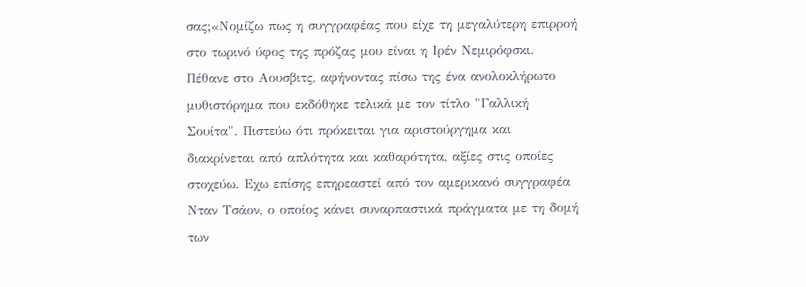σας;«Νομίζω πως η συγγραφέας που είχε τη μεγαλύτερη επιρροή στο τωρινό ύφος της πρόζας μου είναι η Ιρέν Νεμιρόφσκι. Πέθανε στο Αουσβιτς, αφήνοντας πίσω της ένα ανολοκλήρωτο μυθιστόρημα που εκδόθηκε τελικά με τον τίτλο "Γαλλική Σουίτα". Πιστεύω ότι πρόκειται για αριστούργημα και διακρίνεται από απλότητα και καθαρότητα, αξίες στις οποίες στοχεύω. Εχω επίσης επηρεαστεί από τον αμερικανό συγγραφέα Νταν Τσάον, ο οποίος κάνει συναρπαστικά πράγματα με τη δομή των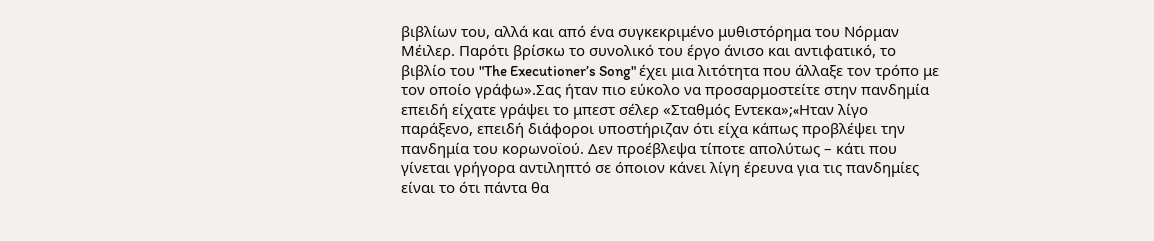βιβλίων του, αλλά και από ένα συγκεκριμένο μυθιστόρημα του Νόρμαν Μέιλερ. Παρότι βρίσκω το συνολικό του έργο άνισο και αντιφατικό, το βιβλίο του "The Executioner’s Song" έχει μια λιτότητα που άλλαξε τον τρόπο με τον οποίο γράφω».Σας ήταν πιο εύκολο να προσαρμοστείτε στην πανδημία επειδή είχατε γράψει το μπεστ σέλερ «Σταθμός Εντεκα»;«Hταν λίγο παράξενο, επειδή διάφοροι υποστήριζαν ότι είχα κάπως προβλέψει την πανδημία του κορωνοϊού. Δεν προέβλεψα τίποτε απολύτως – κάτι που γίνεται γρήγορα αντιληπτό σε όποιον κάνει λίγη έρευνα για τις πανδημίες είναι το ότι πάντα θα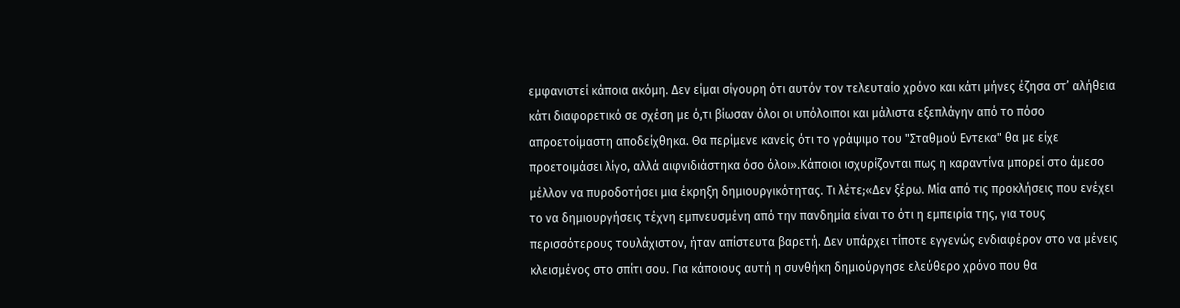εμφανιστεί κάποια ακόμη. Δεν είμαι σίγουρη ότι αυτόν τον τελευταίο χρόνο και κάτι μήνες έζησα στ’ αλήθεια κάτι διαφορετικό σε σχέση με ό,τι βίωσαν όλοι οι υπόλοιποι και μάλιστα εξεπλάγην από το πόσο απροετοίμαστη αποδείχθηκα. Θα περίμενε κανείς ότι το γράψιμο του "Σταθμού Eντεκα" θα με είχε προετοιμάσει λίγο, αλλά αιφνιδιάστηκα όσο όλοι».Κάποιοι ισχυρίζονται πως η καραντίνα μπορεί στο άμεσο μέλλον να πυροδοτήσει μια έκρηξη δημιουργικότητας. Τι λέτε;«Δεν ξέρω. Μία από τις προκλήσεις που ενέχει το να δημιουργήσεις τέχνη εμπνευσμένη από την πανδημία είναι το ότι η εμπειρία της, για τους περισσότερους τουλάχιστον, ήταν απίστευτα βαρετή. Δεν υπάρχει τίποτε εγγενώς ενδιαφέρον στο να μένεις κλεισμένος στο σπίτι σου. Για κάποιους αυτή η συνθήκη δημιούργησε ελεύθερο χρόνο που θα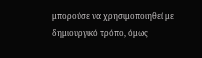μπορούσε να χρησιμοποιηθεί με δημιουργικό τρόπο, όμως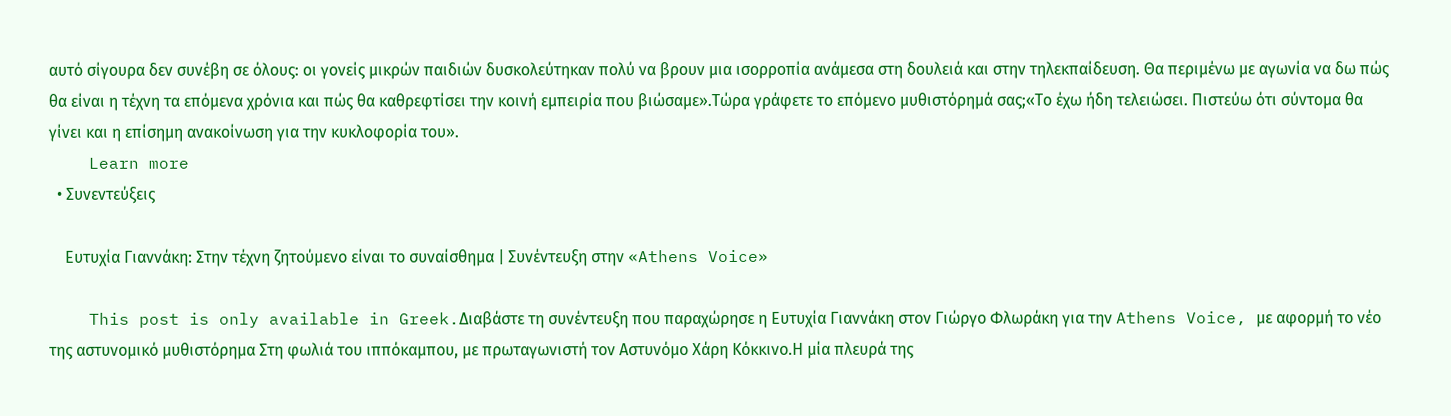αυτό σίγουρα δεν συνέβη σε όλους: οι γονείς μικρών παιδιών δυσκολεύτηκαν πολύ να βρουν μια ισορροπία ανάμεσα στη δουλειά και στην τηλεκπαίδευση. Θα περιμένω με αγωνία να δω πώς θα είναι η τέχνη τα επόμενα χρόνια και πώς θα καθρεφτίσει την κοινή εμπειρία που βιώσαμε».Τώρα γράφετε το επόμενο μυθιστόρημά σας;«Το έχω ήδη τελειώσει. Πιστεύω ότι σύντομα θα γίνει και η επίσημη ανακοίνωση για την κυκλοφορία του».
    Learn more
  • Συνεντεύξεις

    Ευτυχία Γιαννάκη: Στην τέχνη ζητούμενο είναι το συναίσθημα | Συνέντευξη στην «Athens Voice»

    This post is only available in Greek.Διαβάστε τη συνέντευξη που παραχώρησε η Ευτυχία Γιαννάκη στον Γιώργο Φλωράκη για την Athens Voice, με αφορμή το νέο της αστυνομικό μυθιστόρημα Στη φωλιά του ιππόκαμπου, με πρωταγωνιστή τον Αστυνόμο Χάρη Κόκκινο.Η μία πλευρά της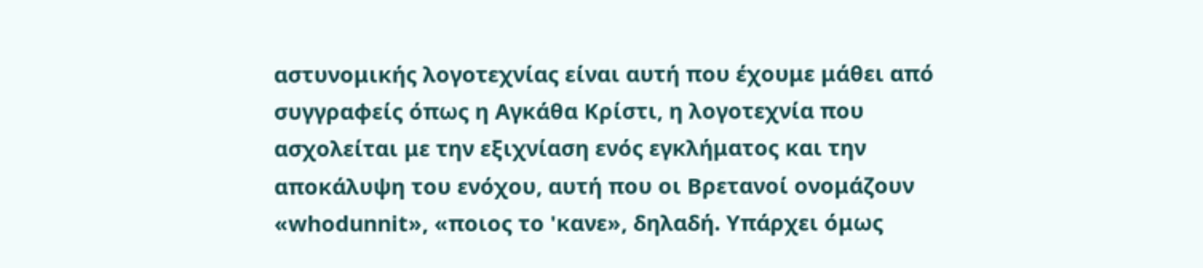αστυνομικής λογοτεχνίας είναι αυτή που έχουμε μάθει από συγγραφείς όπως η Αγκάθα Κρίστι, η λογοτεχνία που ασχολείται με την εξιχνίαση ενός εγκλήματος και την αποκάλυψη του ενόχου, αυτή που οι Βρετανοί ονομάζουν «whodunnit», «ποιος το 'κανε», δηλαδή. Υπάρχει όμως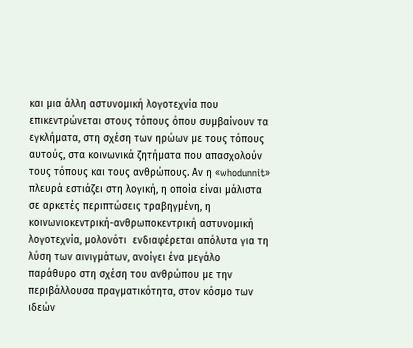και μια άλλη αστυνομική λογοτεχνία που επικεντρώνεται στους τόπους όπου συμβαίνουν τα εγκλήματα, στη σχέση των ηρώων με τους τόπους αυτούς, στα κοινωνικά ζητήματα που απασχολούν τους τόπους και τους ανθρώπους. Αν η «whodunnit» πλευρά εστιάζει στη λογική, η οποία είναι μάλιστα σε αρκετές περιπτώσεις τραβηγμένη, η κοινωνιοκεντρική-ανθρωποκεντρική αστυνομική λογοτεχνία, μολονότι  ενδιαφέρεται απόλυτα για τη λύση των αινιγμάτων, ανοίγει ένα μεγάλο παράθυρο στη σχέση του ανθρώπου με την περιβάλλουσα πραγματικότητα, στον κόσμο των ιδεών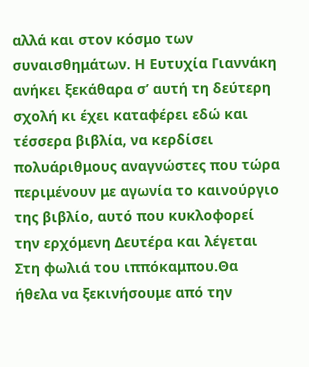αλλά και στον κόσμο των συναισθημάτων. Η Ευτυχία Γιαννάκη ανήκει ξεκάθαρα σ’ αυτή τη δεύτερη σχολή κι έχει καταφέρει εδώ και τέσσερα βιβλία, να κερδίσει πολυάριθμους αναγνώστες που τώρα περιμένουν με αγωνία το καινούργιο της βιβλίο, αυτό που κυκλοφορεί την ερχόμενη Δευτέρα και λέγεται Στη φωλιά του ιππόκαμπου.Θα ήθελα να ξεκινήσουμε από την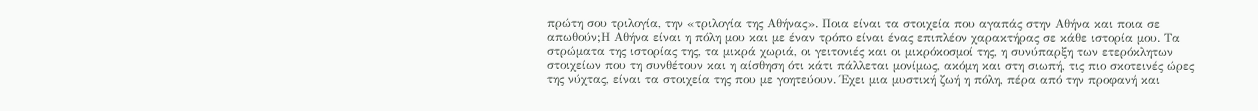πρώτη σου τριλογία, την «τριλογία της Αθήνας». Ποια είναι τα στοιχεία που αγαπάς στην Αθήνα και ποια σε απωθούν;Η Αθήνα είναι η πόλη μου και με έναν τρόπο είναι ένας επιπλέον χαρακτήρας σε κάθε ιστορία μου. Τα στρώματα της ιστορίας της, τα μικρά χωριά, οι γειτονιές και οι μικρόκοσμοί της, η συνύπαρξη των ετερόκλητων στοιχείων που τη συνθέτουν και η αίσθηση ότι κάτι πάλλεται μονίμως, ακόμη και στη σιωπή, τις πιο σκοτεινές ώρες της νύχτας, είναι τα στοιχεία της που με γοητεύουν. Έχει μια μυστική ζωή η πόλη, πέρα από την προφανή και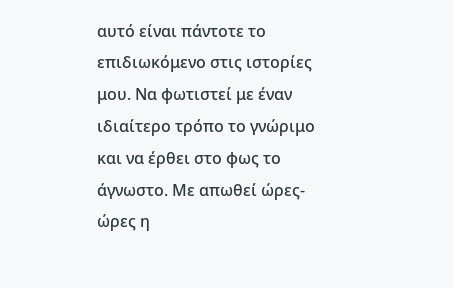αυτό είναι πάντοτε το επιδιωκόμενο στις ιστορίες μου. Να φωτιστεί με έναν ιδιαίτερο τρόπο το γνώριμο και να έρθει στο φως το άγνωστο. Με απωθεί ώρες-ώρες η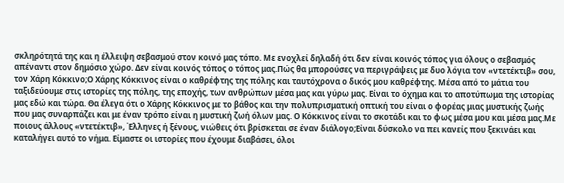σκληρότητά της και η έλλειψη σεβασμού στον κοινό μας τόπο. Με ενοχλεί δηλαδή ότι δεν είναι κοινός τόπος για όλους ο σεβασμός απέναντι στον δημόσιο χώρο. Δεν είναι κοινός τόπος ο τόπος μας.Πώς θα μπορούσες να περιγράψεις με δυο λόγια τον «ντετέκτιβ» σου, τον Χάρη Κόκκινο;Ο Χάρης Κόκκινος είναι ο καθρέφτης της πόλης και ταυτόχρονα ο δικός μου καθρέφτης. Μέσα από το μάτια του ταξιδεύουμε στις ιστορίες της πόλης, της εποχής, των ανθρώπων μέσα μας και γύρω μας. Είναι το όχημα και το αποτύπωμα της ιστορίας μας εδώ και τώρα. Θα έλεγα ότι ο Χάρης Κόκκινος με το βάθος και την πολυπρισματική οπτική του είναι ο φορέας μιας μυστικής ζωής που μας συναρπάζει και με έναν τρόπο είναι η μυστική ζωή όλων μας. Ο Κόκκινος είναι το σκοτάδι και το φως μέσα μου και μέσα μας.Με ποιους άλλους «ντετέκτιβ», Έλληνες ή ξένους, νιώθεις ότι βρίσκεται σε έναν διάλογο;Είναι δύσκολο να πει κανείς που ξεκινάει και καταλήγει αυτό το νήμα. Είμαστε οι ιστορίες που έχουμε διαβάσει, όλοι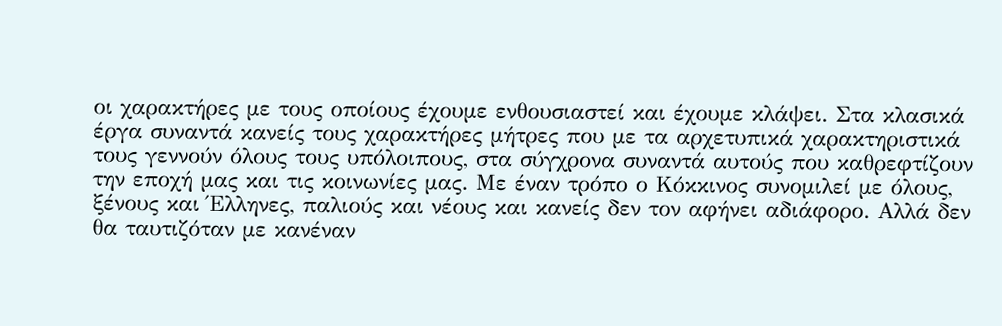οι χαρακτήρες με τους οποίους έχουμε ενθουσιαστεί και έχουμε κλάψει. Στα κλασικά έργα συναντά κανείς τους χαρακτήρες μήτρες που με τα αρχετυπικά χαρακτηριστικά τους γεννούν όλους τους υπόλοιπους, στα σύγχρονα συναντά αυτούς που καθρεφτίζουν την εποχή μας και τις κοινωνίες μας. Με έναν τρόπο ο Κόκκινος συνομιλεί με όλους, ξένους και Έλληνες, παλιούς και νέους και κανείς δεν τον αφήνει αδιάφορο. Αλλά δεν θα ταυτιζόταν με κανέναν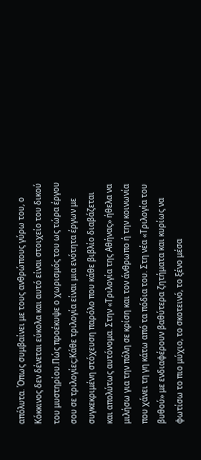απόλυτα. Όπως συμβαίνει με τους ανθρώπους γύρω του, ο Κόκκινος δεν δένεται εύκολα και αυτό είναι στοιχείο του δικού του μυστηρίου.Πώς προέκυψε ο χωρισμός του ως τώρα έργου σου σε τριλογίες;Κάθε τριλογία είναι μια ενότητα έργων με συγκεκριμένη στόχευση παρόλο που κάθε βιβλίο διαβάζεται και απολύτως αυτόνομα. Στην «Τριλογία της Αθήνας» ήθελα να μιλήσω για την πόλη σε κρίση και τον άνθρωπο ή την κοινωνία που χάνει τη γη κάτω από τα πόδια του. Στη νέα «Τριλογία του βυθού» με ενδιαφέρουν βαθύτερα ζητήματα και κυρίως να φωτίσω το πιο μύχιο, το σκοτεινό, το ξένο μέσα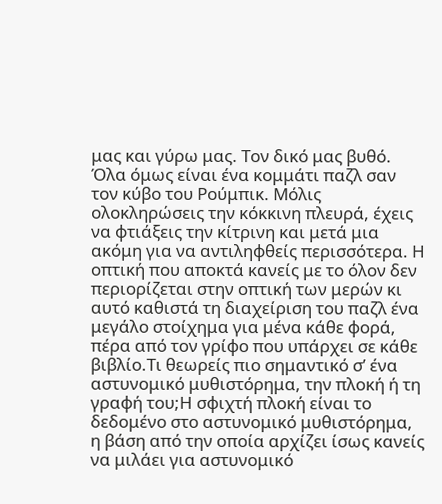μας και γύρω μας. Τον δικό μας βυθό. Όλα όμως είναι ένα κομμάτι παζλ σαν τον κύβο του Ρούμπικ. Μόλις ολοκληρώσεις την κόκκινη πλευρά, έχεις να φτιάξεις την κίτρινη και μετά μια ακόμη για να αντιληφθείς περισσότερα. Η οπτική που αποκτά κανείς με το όλον δεν περιορίζεται στην οπτική των μερών κι αυτό καθιστά τη διαχείριση του παζλ ένα μεγάλο στοίχημα για μένα κάθε φορά, πέρα από τον γρίφο που υπάρχει σε κάθε βιβλίο.Τι θεωρείς πιο σημαντικό σ’ ένα αστυνομικό μυθιστόρημα, την πλοκή ή τη γραφή του;Η σφιχτή πλοκή είναι το δεδομένο στο αστυνομικό μυθιστόρημα, η βάση από την οποία αρχίζει ίσως κανείς να μιλάει για αστυνομικό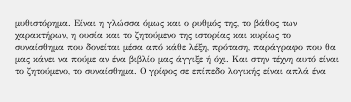μυθιστόρημα. Είναι η γλώσσα όμως και ο ρυθμός της, το βάθος των χαρακτήρων, η ουσία και το ζητούμενο της ιστορίας και κυρίως το συναίσθημα που δονείται μέσα από κάθε λέξη, πρόταση, παράγραφο που θα μας κάνει να πούμε αν ένα βιβλίο μας άγγιξε ή όχι. Και στην τέχνη αυτό είναι το ζητούμενο, το συναίσθημα. Ο γρίφος σε επίπεδο λογικής είναι απλά ένα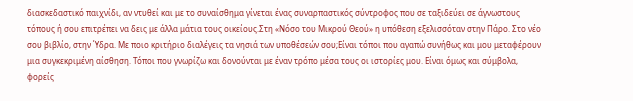διασκεδαστικό παιχνίδι, αν ντυθεί και με το συναίσθημα γίνεται ένας συναρπαστικός σύντροφος που σε ταξιδεύει σε άγνωστους τόπους ή σου επιτρέπει να δεις με άλλα μάτια τους οικείους.Στη «Νόσο του Μικρού Θεού» η υπόθεση εξελισσόταν στην Πάρο. Στο νέο σου βιβλίο, στην Ύδρα. Με ποιο κριτήριο διαλέγεις τα νησιά των υποθέσεών σου;Είναι τόποι που αγαπώ συνήθως και μου μεταφέρουν μια συγκεκριμένη αίσθηση. Τόποι που γνωρίζω και δονούνται με έναν τρόπο μέσα τους οι ιστορίες μου. Είναι όμως και σύμβολα, φορείς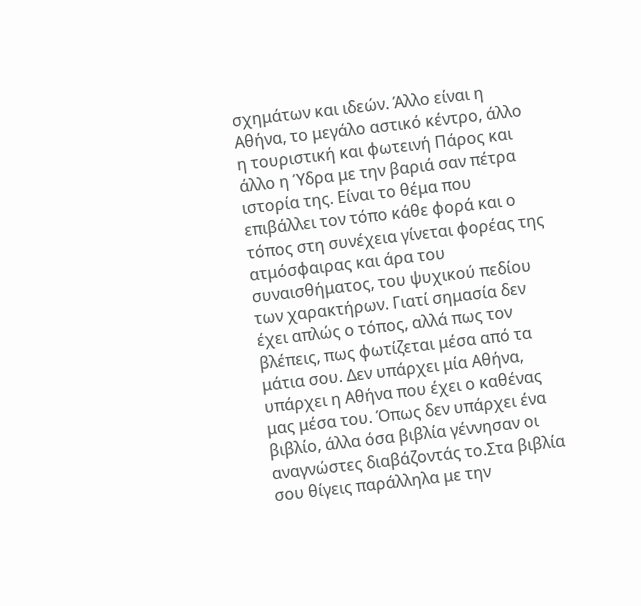σχημάτων και ιδεών. Άλλο είναι η Αθήνα, το μεγάλο αστικό κέντρο, άλλο η τουριστική και φωτεινή Πάρος και άλλο η Ύδρα με την βαριά σαν πέτρα ιστορία της. Είναι το θέμα που επιβάλλει τον τόπο κάθε φορά και ο τόπος στη συνέχεια γίνεται φορέας της ατμόσφαιρας και άρα του συναισθήματος, του ψυχικού πεδίου των χαρακτήρων. Γιατί σημασία δεν έχει απλώς ο τόπος, αλλά πως τον βλέπεις, πως φωτίζεται μέσα από τα μάτια σου. Δεν υπάρχει μία Αθήνα, υπάρχει η Αθήνα που έχει ο καθένας μας μέσα του. Όπως δεν υπάρχει ένα βιβλίο, άλλα όσα βιβλία γέννησαν οι αναγνώστες διαβάζοντάς το.Στα βιβλία σου θίγεις παράλληλα με την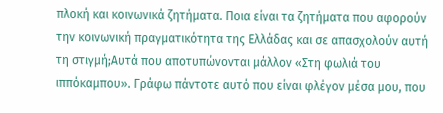πλοκή και κοινωνικά ζητήματα. Ποια είναι τα ζητήματα που αφορούν την κοινωνική πραγματικότητα της Ελλάδας και σε απασχολούν αυτή τη στιγμή;Αυτά που αποτυπώνονται μάλλον «Στη φωλιά του ιππόκαμπου». Γράφω πάντοτε αυτό που είναι φλέγον μέσα μου, που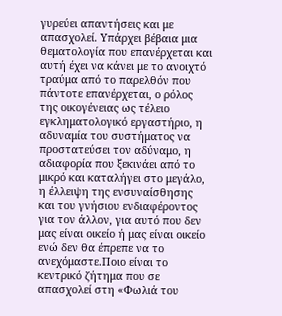γυρεύει απαντήσεις και με απασχολεί. Υπάρχει βέβαια μια θεματολογία που επανέρχεται και αυτή έχει να κάνει με το ανοιχτό τραύμα από το παρελθόν που πάντοτε επανέρχεται, ο ρόλος της οικογένειας ως τέλειο εγκληματολογικό εργαστήριο, η αδυναμία του συστήματος να προστατεύσει τον αδύναμο, η αδιαφορία που ξεκινάει από το μικρό και καταλήγει στο μεγάλο, η έλλειψη της ενσυναίσθησης και του γνήσιου ενδιαφέροντος για τον άλλον, για αυτό που δεν μας είναι οικείο ή μας είναι οικείο ενώ δεν θα έπρεπε να το ανεχόμαστε.Ποιο είναι το κεντρικό ζήτημα που σε απασχολεί στη «Φωλιά του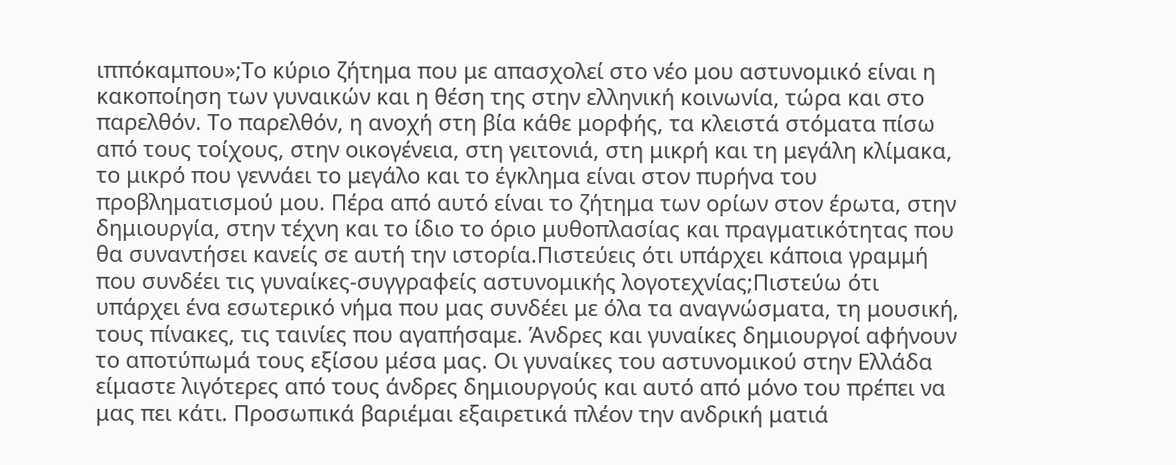ιππόκαμπου»;Το κύριο ζήτημα που με απασχολεί στο νέο μου αστυνομικό είναι η κακοποίηση των γυναικών και η θέση της στην ελληνική κοινωνία, τώρα και στο παρελθόν. Το παρελθόν, η ανοχή στη βία κάθε μορφής, τα κλειστά στόματα πίσω από τους τοίχους, στην οικογένεια, στη γειτονιά, στη μικρή και τη μεγάλη κλίμακα, το μικρό που γεννάει το μεγάλο και το έγκλημα είναι στον πυρήνα του προβληματισμού μου. Πέρα από αυτό είναι το ζήτημα των ορίων στον έρωτα, στην δημιουργία, στην τέχνη και το ίδιο το όριο μυθοπλασίας και πραγματικότητας που θα συναντήσει κανείς σε αυτή την ιστορία.Πιστεύεις ότι υπάρχει κάποια γραμμή που συνδέει τις γυναίκες-συγγραφείς αστυνομικής λογοτεχνίας;Πιστεύω ότι υπάρχει ένα εσωτερικό νήμα που μας συνδέει με όλα τα αναγνώσματα, τη μουσική, τους πίνακες, τις ταινίες που αγαπήσαμε. Άνδρες και γυναίκες δημιουργοί αφήνουν το αποτύπωμά τους εξίσου μέσα μας. Οι γυναίκες του αστυνομικού στην Ελλάδα είμαστε λιγότερες από τους άνδρες δημιουργούς και αυτό από μόνο του πρέπει να μας πει κάτι. Προσωπικά βαριέμαι εξαιρετικά πλέον την ανδρική ματιά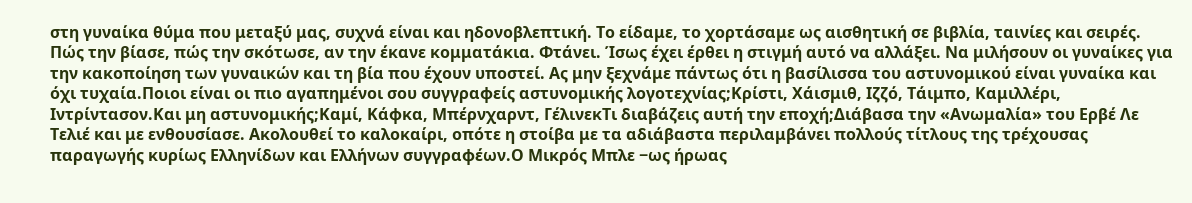στη γυναίκα θύμα που μεταξύ μας, συχνά είναι και ηδονοβλεπτική. Το είδαμε, το χορτάσαμε ως αισθητική σε βιβλία, ταινίες και σειρές. Πώς την βίασε, πώς την σκότωσε, αν την έκανε κομματάκια. Φτάνει. Ίσως έχει έρθει η στιγμή αυτό να αλλάξει. Να μιλήσουν οι γυναίκες για την κακοποίηση των γυναικών και τη βία που έχουν υποστεί. Ας μην ξεχνάμε πάντως ότι η βασίλισσα του αστυνομικού είναι γυναίκα και όχι τυχαία.Ποιοι είναι οι πιο αγαπημένοι σου συγγραφείς αστυνομικής λογοτεχνίας;Κρίστι, Χάισμιθ, Ιζζό, Τάιμπο, Καμιλλέρι, Ιντρίντασον.Και μη αστυνομικής;Καμί, Κάφκα, Μπέρνχαρντ, ΓέλινεκΤι διαβάζεις αυτή την εποχή;Διάβασα την «Ανωμαλία» του Ερβέ Λε Τελιέ και με ενθουσίασε. Ακολουθεί το καλοκαίρι, οπότε η στοίβα με τα αδιάβαστα περιλαμβάνει πολλούς τίτλους της τρέχουσας παραγωγής κυρίως Ελληνίδων και Ελλήνων συγγραφέων.Ο Μικρός Μπλε −ως ήρωας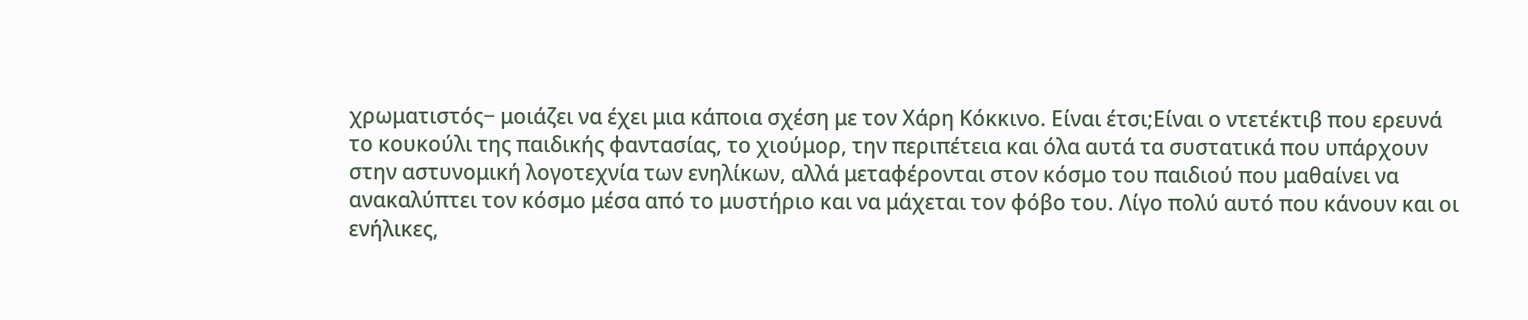χρωματιστός− μοιάζει να έχει μια κάποια σχέση με τον Χάρη Κόκκινο. Είναι έτσι;Είναι ο ντετέκτιβ που ερευνά το κουκούλι της παιδικής φαντασίας, το χιούμορ, την περιπέτεια και όλα αυτά τα συστατικά που υπάρχουν στην αστυνομική λογοτεχνία των ενηλίκων, αλλά μεταφέρονται στον κόσμο του παιδιού που μαθαίνει να ανακαλύπτει τον κόσμο μέσα από το μυστήριο και να μάχεται τον φόβο του. Λίγο πολύ αυτό που κάνουν και οι ενήλικες,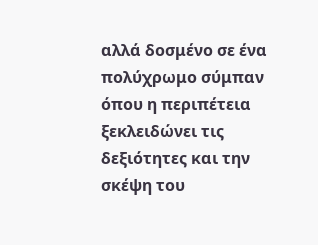αλλά δοσμένο σε ένα πολύχρωμο σύμπαν όπου η περιπέτεια ξεκλειδώνει τις δεξιότητες και την σκέψη του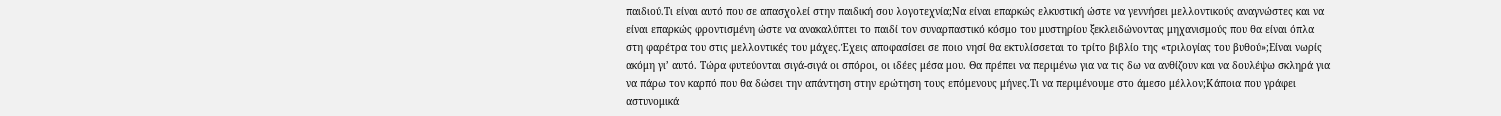παιδιού.Τι είναι αυτό που σε απασχολεί στην παιδική σου λογοτεχνία;Να είναι επαρκώς ελκυστική ώστε να γεννήσει μελλοντικούς αναγνώστες και να είναι επαρκώς φροντισμένη ώστε να ανακαλύπτει το παιδί τον συναρπαστικό κόσμο του μυστηρίου ξεκλειδώνοντας μηχανισμούς που θα είναι όπλα στη φαρέτρα του στις μελλοντικές του μάχες.Έχεις αποφασίσει σε ποιο νησί θα εκτυλίσσεται το τρίτο βιβλίο της «τριλογίας του βυθού»;Είναι νωρίς ακόμη γι’ αυτό. Τώρα φυτεύονται σιγά-σιγά οι σπόροι, οι ιδέες μέσα μου. Θα πρέπει να περιμένω για να τις δω να ανθίζουν και να δουλέψω σκληρά για να πάρω τον καρπό που θα δώσει την απάντηση στην ερώτηση τους επόμενους μήνες.Τι να περιμένουμε στο άμεσο μέλλον;Κάποια που γράφει αστυνομικά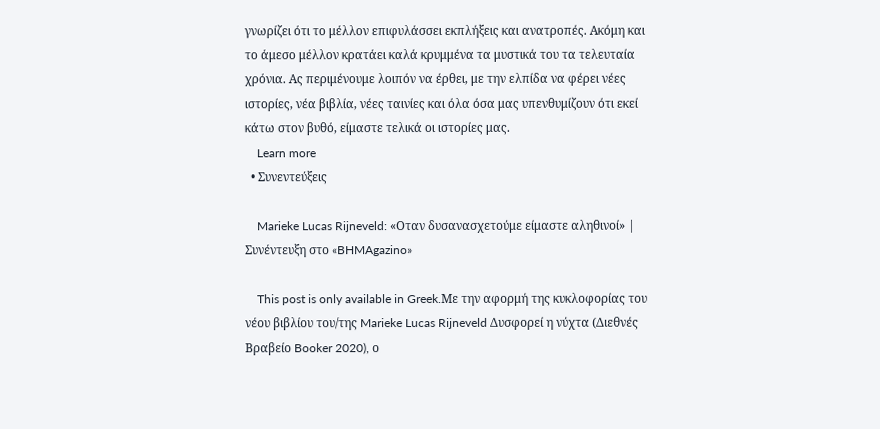γνωρίζει ότι το μέλλον επιφυλάσσει εκπλήξεις και ανατροπές. Ακόμη και το άμεσο μέλλον κρατάει καλά κρυμμένα τα μυστικά του τα τελευταία χρόνια. Ας περιμένουμε λοιπόν να έρθει, με την ελπίδα να φέρει νέες ιστορίες, νέα βιβλία, νέες ταινίες και όλα όσα μας υπενθυμίζουν ότι εκεί κάτω στον βυθό, είμαστε τελικά οι ιστορίες μας.
    Learn more
  • Συνεντεύξεις

    Marieke Lucas Rijneveld: «Οταν δυσανασχετούμε είμαστε αληθινοί» | Συνέντευξη στο «BHMAgazino»

    This post is only available in Greek.Με την αφορμή της κυκλοφορίας του νέου βιβλίου του/της Marieke Lucas Rijneveld Δυσφορεί η νύχτα (Διεθνές Βραβείο Booker 2020), ο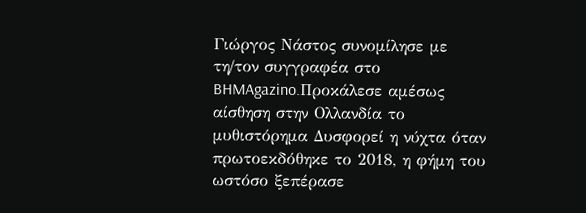Γιώργος Νάστος συνομίλησε με τη/τον συγγραφέα στο BHMAgazino.Προκάλεσε αμέσως αίσθηση στην Ολλανδία το μυθιστόρημα Δυσφορεί η νύχτα όταν πρωτοεκδόθηκε το 2018, η φήμη του ωστόσο ξεπέρασε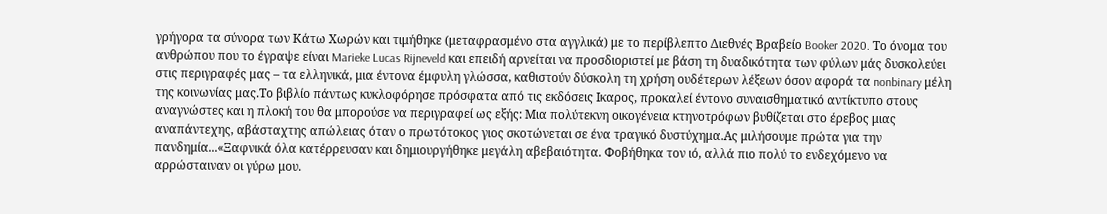γρήγορα τα σύνορα των Κάτω Χωρών και τιμήθηκε (μεταφρασμένο στα αγγλικά) με το περίβλεπτο Διεθνές Βραβείο Booker 2020. Το όνομα του ανθρώπου που το έγραψε είναι Marieke Lucas Rijneveld και επειδή αρνείται να προσδιοριστεί με βάση τη δυαδικότητα των φύλων μάς δυσκολεύει στις περιγραφές μας – τα ελληνικά, μια έντονα έμφυλη γλώσσα, καθιστούν δύσκολη τη χρήση ουδέτερων λέξεων όσον αφορά τα nonbinary μέλη της κοινωνίας μας.Το βιβλίο πάντως κυκλοφόρησε πρόσφατα από τις εκδόσεις Ικαρος, προκαλεί έντονο συναισθηματικό αντίκτυπο στους αναγνώστες και η πλοκή του θα μπορούσε να περιγραφεί ως εξής: Μια πολύτεκνη οικογένεια κτηνοτρόφων βυθίζεται στο έρεβος μιας αναπάντεχης, αβάσταχτης απώλειας όταν ο πρωτότοκος γιος σκοτώνεται σε ένα τραγικό δυστύχημα.Ας μιλήσουμε πρώτα για την πανδημία...«Ξαφνικά όλα κατέρρευσαν και δημιουργήθηκε μεγάλη αβεβαιότητα. Φοβήθηκα τον ιό, αλλά πιο πολύ το ενδεχόμενο να αρρώσταιναν οι γύρω μου.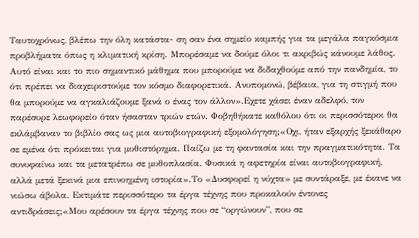Ταυτοχρόνως, βλέπω την όλη κατάστα- ση σαν ένα σημείο καμπής για τα μεγάλα παγκόσμια προβλήματα όπως η κλιματική κρίση. Μπορέσαμε να δούμε όλοι τι ακριβώς κάνουμε λάθος. Αυτό είναι και το πιο σημαντικό μάθημα που μπορούμε να διδαχθούμε από την πανδημία, το ότι πρέπει να διαχειριστούμε τον κόσμο διαφορετικά. Ανυπομονώ, βέβαια, για τη στιγμή που θα μπορούμε να αγκαλιάζουμε ξανά ο ένας τον άλλον».Εχετε χάσει έναν αδελφό, τον παρέσυρε λεωφορείο όταν ήσασταν τριών ετών. Φοβηθήκατε καθόλου ότι οι περισσότεροι θα εκλάμβαναν το βιβλίο σας ως μια αυτοβιογραφική εξομολόγηση;«Οχι, ήταν εξαρχής ξεκάθαρο σε εμένα ότι πρόκειται για μυθιστόρημα. Παίζω με τη φαντασία και την πραγματικότητα. Τα συνυφαίνω και τα μετατρέπω σε μυθοπλασία. Φυσικά η αφετηρία είναι αυτοβιογραφική, αλλά μετά ξεκινά μια επινοημένη ιστορία».Το «Δυσφορεί η νύχτα» με συντάραξε, με έκανε να νιώσω άβολα. Εκτιμάτε περισσότερο τα έργα τέχνης που προκαλούν έντονες αντιδράσεις;«Μου αρέσουν τα έργα τέχνης που σε “οργώνουν”, που σε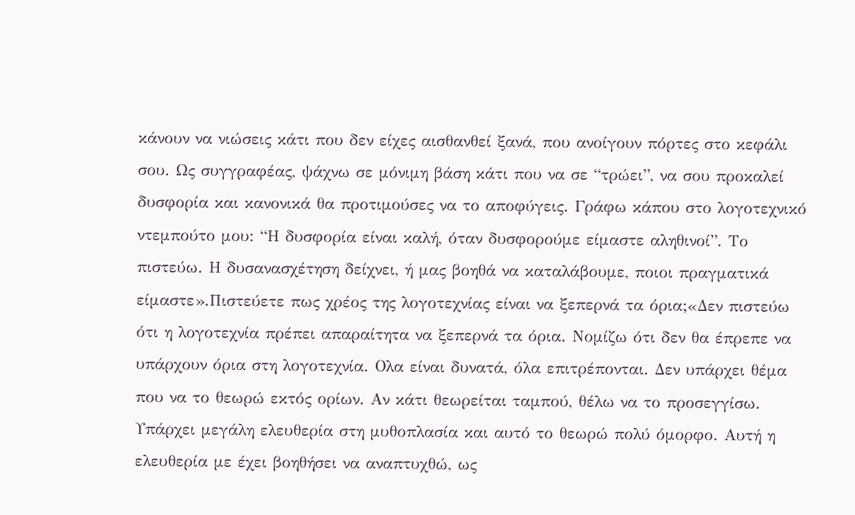κάνουν να νιώσεις κάτι που δεν είχες αισθανθεί ξανά, που ανοίγουν πόρτες στο κεφάλι σου. Ως συγγραφέας, ψάχνω σε μόνιμη βάση κάτι που να σε “τρώει”, να σου προκαλεί δυσφορία και κανονικά θα προτιμούσες να το αποφύγεις. Γράφω κάπου στο λογοτεχνικό ντεμπούτο μου: “Η δυσφορία είναι καλή, όταν δυσφορούμε είμαστε αληθινοί”. Το πιστεύω. Η δυσανασχέτηση δείχνει, ή μας βοηθά να καταλάβουμε, ποιοι πραγματικά είμαστε».Πιστεύετε πως χρέος της λογοτεχνίας είναι να ξεπερνά τα όρια;«Δεν πιστεύω ότι η λογοτεχνία πρέπει απαραίτητα να ξεπερνά τα όρια. Νομίζω ότι δεν θα έπρεπε να υπάρχουν όρια στη λογοτεχνία. Ολα είναι δυνατά, όλα επιτρέπονται. Δεν υπάρχει θέμα που να το θεωρώ εκτός ορίων. Αν κάτι θεωρείται ταμπού, θέλω να το προσεγγίσω. Υπάρχει μεγάλη ελευθερία στη μυθοπλασία και αυτό το θεωρώ πολύ όμορφο. Αυτή η ελευθερία με έχει βοηθήσει να αναπτυχθώ, ως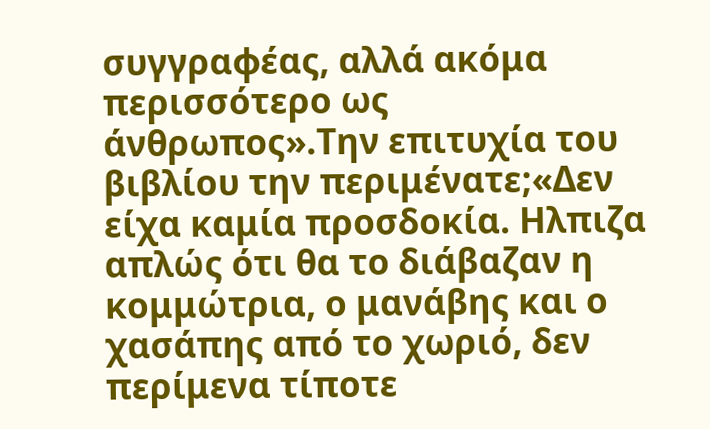συγγραφέας, αλλά ακόμα περισσότερο ως άνθρωπος».Την επιτυχία του βιβλίου την περιμένατε;«Δεν είχα καμία προσδοκία. Ηλπιζα απλώς ότι θα το διάβαζαν η κομμώτρια, ο μανάβης και ο χασάπης από το χωριό, δεν περίμενα τίποτε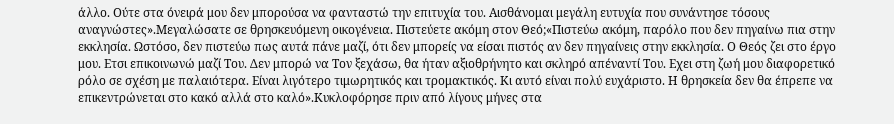άλλο. Ούτε στα όνειρά μου δεν μπορούσα να φανταστώ την επιτυχία του. Αισθάνομαι μεγάλη ευτυχία που συνάντησε τόσους αναγνώστες».Μεγαλώσατε σε θρησκευόμενη οικογένεια. Πιστεύετε ακόμη στον Θεό;«Πιστεύω ακόμη, παρόλο που δεν πηγαίνω πια στην εκκλησία. Ωστόσο, δεν πιστεύω πως αυτά πάνε μαζί, ότι δεν μπορείς να είσαι πιστός αν δεν πηγαίνεις στην εκκλησία. Ο Θεός ζει στο έργο μου. Ετσι επικοινωνώ μαζί Του. Δεν μπορώ να Τον ξεχάσω, θα ήταν αξιοθρήνητο και σκληρό απέναντί Του. Εχει στη ζωή μου διαφορετικό ρόλο σε σχέση με παλαιότερα. Είναι λιγότερο τιμωρητικός και τρομακτικός. Κι αυτό είναι πολύ ευχάριστο. Η θρησκεία δεν θα έπρεπε να επικεντρώνεται στο κακό αλλά στο καλό».Κυκλοφόρησε πριν από λίγους μήνες στα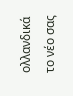ολλανδικά το νέο σας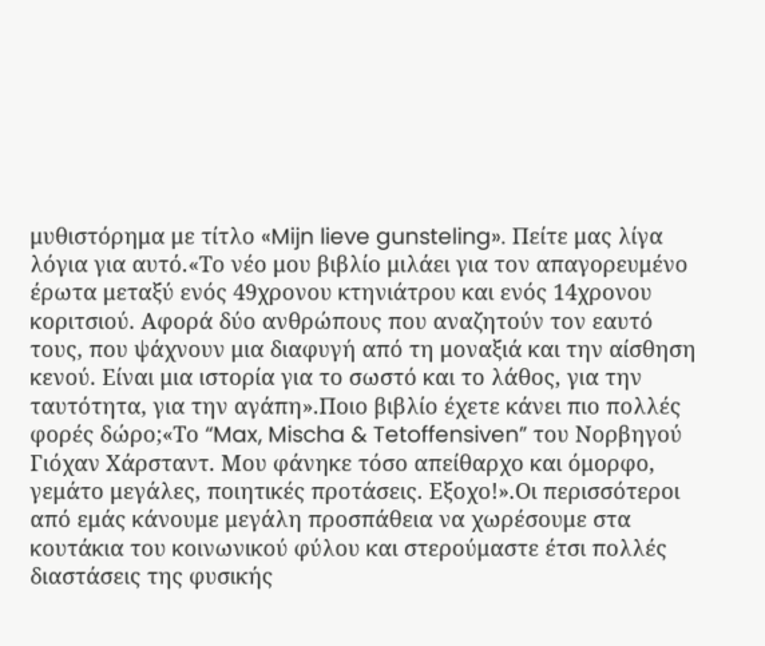μυθιστόρημα με τίτλο «Mijn lieve gunsteling». Πείτε μας λίγα λόγια για αυτό.«Το νέο μου βιβλίο μιλάει για τον απαγορευμένο έρωτα μεταξύ ενός 49χρονου κτηνιάτρου και ενός 14χρονου κοριτσιού. Αφορά δύο ανθρώπους που αναζητούν τον εαυτό τους, που ψάχνουν μια διαφυγή από τη μοναξιά και την αίσθηση κενού. Είναι μια ιστορία για το σωστό και το λάθος, για την ταυτότητα, για την αγάπη».Ποιο βιβλίο έχετε κάνει πιο πολλές φορές δώρο;«Το “Max, Mischa & Tetoffensiven” του Νορβηγού Γιόχαν Χάρσταντ. Μου φάνηκε τόσο απείθαρχο και όμορφο, γεμάτο μεγάλες, ποιητικές προτάσεις. Εξοχο!».Οι περισσότεροι από εμάς κάνουμε μεγάλη προσπάθεια να χωρέσουμε στα κουτάκια του κοινωνικού φύλου και στερούμαστε έτσι πολλές διαστάσεις της φυσικής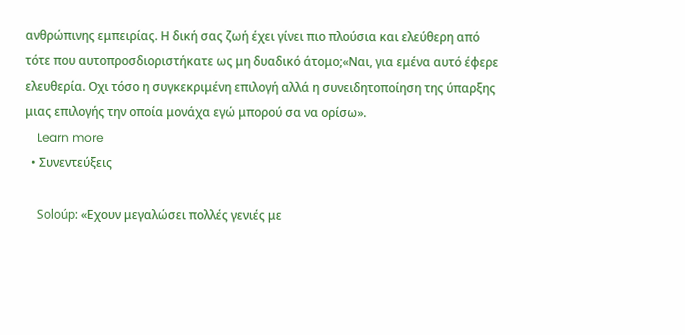ανθρώπινης εμπειρίας. Η δική σας ζωή έχει γίνει πιο πλούσια και ελεύθερη από τότε που αυτοπροσδιοριστήκατε ως μη δυαδικό άτομο;«Ναι, για εμένα αυτό έφερε ελευθερία. Οχι τόσο η συγκεκριμένη επιλογή αλλά η συνειδητοποίηση της ύπαρξης μιας επιλογής την οποία μονάχα εγώ μπορού σα να ορίσω».
    Learn more
  • Συνεντεύξεις

    Soloúp: «Εχουν μεγαλώσει πολλές γενιές με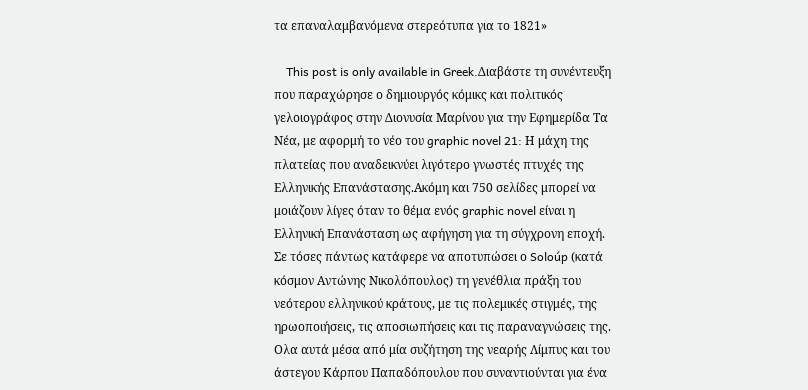τα επαναλαμβανόμενα στερεότυπα για το 1821»

    This post is only available in Greek.Διαβάστε τη συνέντευξη που παραχώρησε ο δημιουργός κόμικς και πολιτικός γελοιογράφος στην Διονυσία Μαρίνου για την Εφημερίδα Τα Νέα, με αφορμή το νέο του graphic novel 21: Η μάχη της πλατείας που αναδεικνύει λιγότερο γνωστές πτυχές της Ελληνικής Επανάστασης.Ακόμη και 750 σελίδες μπορεί να μοιάζουν λίγες όταν το θέμα ενός graphic novel είναι η Ελληνική Επανάσταση ως αφήγηση για τη σύγχρονη εποχή. Σε τόσες πάντως κατάφερε να αποτυπώσει ο Soloúp (κατά κόσμον Αντώνης Νικολόπουλος) τη γενέθλια πράξη του νεότερου ελληνικού κράτους, με τις πολεμικές στιγμές, της ηρωοποιήσεις, τις αποσιωπήσεις και τις παραναγνώσεις της. Ολα αυτά μέσα από μία συζήτηση της νεαρής Λίμπυς και του άστεγου Κάρπου Παπαδόπουλου που συναντιούνται για ένα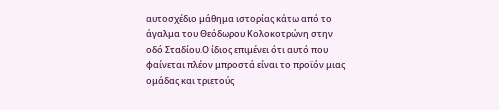αυτοσχέδιο μάθημα ιστορίας κάτω από το άγαλμα του Θεόδωρου Κολοκοτρώνη στην οδό Σταδίου.Ο ίδιος επιμένει ότι αυτό που φαίνεται πλέον μπροστά είναι το προϊόν μιας ομάδας και τριετούς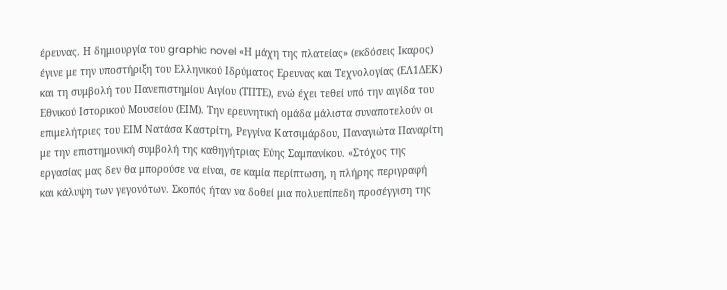έρευνας. Η δημιουργία του graphic novel «Η μάχη της πλατείας» (εκδόσεις Ικαρος) έγινε με την υποστήριξη του Ελληνικού Ιδρύματος Ερευνας και Τεχνολογίας (ΕΛ1ΔΕΚ) και τη συμβολή του Πανεπιστημίου Αιγίου (ΤΠΤΕ), ενώ έχει τεθεί υπό την αιγίδα του Εθνικού Ιστορικού Μουσείου (ΕΙΜ). Την ερευνητική ομάδα μάλιστα συναποτελούν οι επιμελήτριες του ΕΙΜ Νατάσα Καστρίτη, Ρεγγίνα Κατσιμάρδου, Παναγιώτα Παναρίτη με την επιστημονική συμβολή της καθηγήτριας Εύης Σαμπανίκου. «Στόχος της εργασίας μας δεν θα μπορούσε να είναι, σε καμία περίπτωση, η πλήρης περιγραφή και κάλυψη των γεγονότων. Σκοπός ήταν να δοθεί μια πολυεπίπεδη προσέγγιση της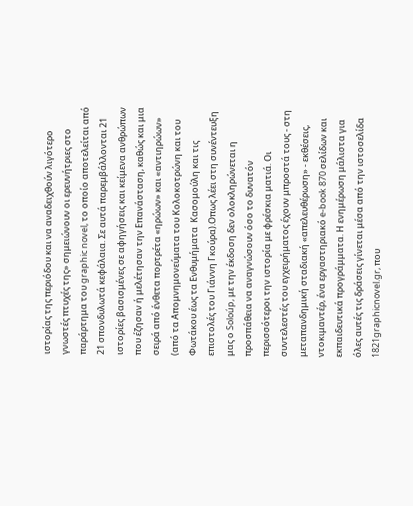ιστορίας της περιόδου και να αναδειχθούν λιγότερο γνωστές πτυχές της» σημειώνουν οι ερευνήτριες στο παράρτημα του graphic novel, το οποίο αποτελείται από 21 σπονδυλωτά κεφάλαια. Σε αυτά παρεμβάλλονται 21 ιστορίες βασισμένες σε αφηγήσεις και κείμενα ανθρώπων που έζησαν ή μελέτησαν την Επανάσταση, καθώς και μια σειρά από ένθετα πορτρέτα «ηρώων» και «αντιηρώων» (από τα Απομνημονεύματα του Κολοκοτρώνη και του Φωτάκου έως τα Ενθυμήματα  Κασομούλη και τις επιστολές του Γιάννη Γκούρα).Οπως λέει στη συνέντευξη μας ο Soloúp, με την έκδοση δεν ολοκληρώνεται η προσπάθεια να αναγνώσουν όσο το δυνατόν περισσότεροι την ιστορία με φρέσκια ματιά. Οι συντελεστές του εγχειρήματος έχουν μπροστά τους - στη μεταπανδημική σταδιακή «απελευθέρωση» - εκθέσεις, ντοκιμαντέρ, ένα εργαστηριακό e-book 870 σελίδων και εκπαιδευτικά προγράμματα. Η ενημέρωση μάλιστα για όλες αυτές τις δράσεις γίνεται μέσα από την ιστοσελίδα 1821graphicnovel.gr, που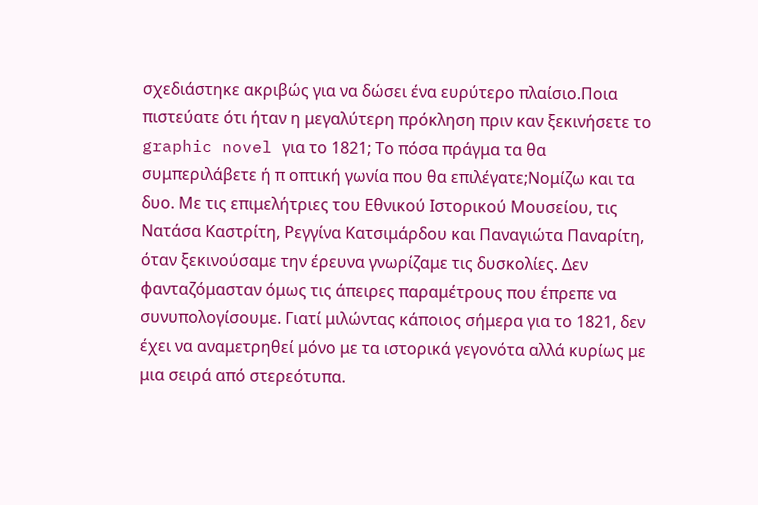σχεδιάστηκε ακριβώς για να δώσει ένα ευρύτερο πλαίσιο.Ποια πιστεύατε ότι ήταν η μεγαλύτερη πρόκληση πριν καν ξεκινήσετε το graphic novel για το 1821; Το πόσα πράγμα τα θα συμπεριλάβετε ή π οπτική γωνία που θα επιλέγατε;Νομίζω και τα δυο. Με τις επιμελήτριες του Εθνικού Ιστορικού Μουσείου, τις Νατάσα Καστρίτη, Ρεγγίνα Κατσιμάρδου και Παναγιώτα Παναρίτη, όταν ξεκινούσαμε την έρευνα γνωρίζαμε τις δυσκολίες. Δεν φανταζόμασταν όμως τις άπειρες παραμέτρους που έπρεπε να συνυπολογίσουμε. Γιατί μιλώντας κάποιος σήμερα για το 1821, δεν έχει να αναμετρηθεί μόνο με τα ιστορικά γεγονότα αλλά κυρίως με μια σειρά από στερεότυπα.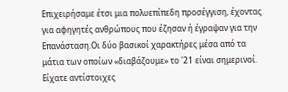Επιχειρήσαμε έτσι μια πολυεπίπεδη προσέγγιση, έχοντας για αφηγητές ανθρώπους που έζησαν ή έγραψαν για την Επανάσταση.Οι δύο βασικοί χαρακτήρες μέσα από τα μάτια των οποίων «διαβάζουμε» το '21 είναι σημερινοί. Είχατε αντίστοιχες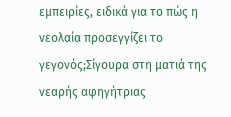εμπειρίες, ειδικά για το πώς η νεολαία προσεγγίζει το γεγονός;Σίγουρα στη ματιά της νεαρής αφηγήτριας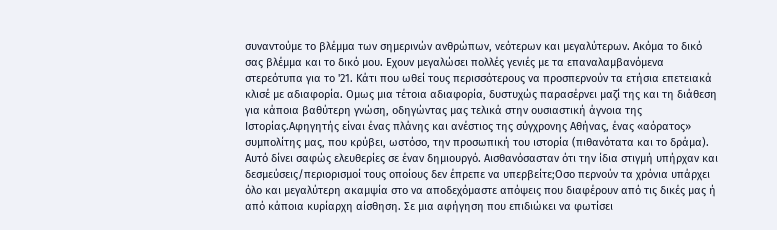συναντούμε το βλέμμα των σημερινών ανθρώπων, νεότερων και μεγαλύτερων. Ακόμα το δικό σας βλέμμα και το δικό μου. Εχουν μεγαλώσει πολλές γενιές με τα επαναλαμβανόμενα στερεότυπα για το '21. Κάτι που ωθεί τους περισσότερους να προσπερνούν τα ετήσια επετειακά κλισέ με αδιαφορία. Ομως μια τέτοια αδιαφορία, δυστυχώς παρασέρνει μαζί της και τη διάθεση για κάποια βαθύτερη γνώση, οδηγώντας μας τελικά στην ουσιαστική άγνοια της Ιστορίας.Αφηγητής είναι ένας πλάνης και ανέστιος της σύγχρονης Αθήνας, ένας «αόρατος» συμπολίτης μας, που κρύβει, ωστόσο, την προσωπική του ιστορία (πιθανότατα και το δράμα). Αυτό δίνει σαφώς ελευθερίες σε έναν δημιουργό. Αισθανόσασταν ότι την ίδια στιγμή υπήρχαν και δεσμεύσεις/περιορισμοί τους οποίους δεν έπρεπε να υπερβείτε;Οσο περνούν τα χρόνια υπάρχει όλο και μεγαλύτερη ακαμψία στο να αποδεχόμαστε απόψεις που διαφέρουν από τις δικές μας ή από κάποια κυρίαρχη αίσθηση. Σε μια αφήγηση που επιδιώκει να φωτίσει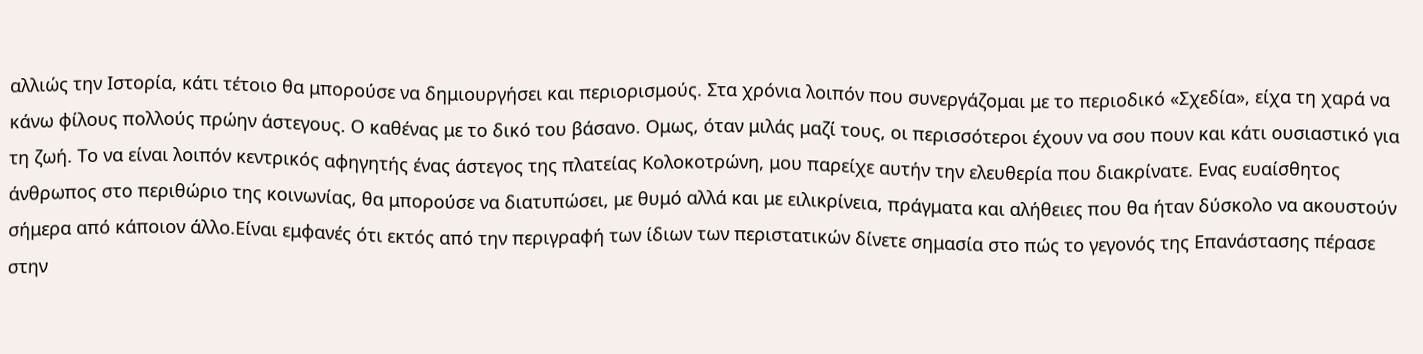αλλιώς την Ιστορία, κάτι τέτοιο θα μπορούσε να δημιουργήσει και περιορισμούς. Στα χρόνια λοιπόν που συνεργάζομαι με το περιοδικό «Σχεδία», είχα τη χαρά να κάνω φίλους πολλούς πρώην άστεγους. Ο καθένας με το δικό του βάσανο. Ομως, όταν μιλάς μαζί τους, οι περισσότεροι έχουν να σου πουν και κάτι ουσιαστικό για τη ζωή. Το να είναι λοιπόν κεντρικός αφηγητής ένας άστεγος της πλατείας Κολοκοτρώνη, μου παρείχε αυτήν την ελευθερία που διακρίνατε. Ενας ευαίσθητος άνθρωπος στο περιθώριο της κοινωνίας, θα μπορούσε να διατυπώσει, με θυμό αλλά και με ειλικρίνεια, πράγματα και αλήθειες που θα ήταν δύσκολο να ακουστούν σήμερα από κάποιον άλλο.Είναι εμφανές ότι εκτός από την περιγραφή των ίδιων των περιστατικών δίνετε σημασία στο πώς το γεγονός της Επανάστασης πέρασε στην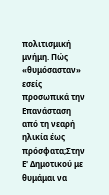πολιτισμική μνήμη. Πώς «θυμόσασταν» εσείς προσωπικά την Επανάσταση από τη νεαρή ηλικία έως πρόσφατα;Στην Ε' Δημοτικού με θυμάμαι να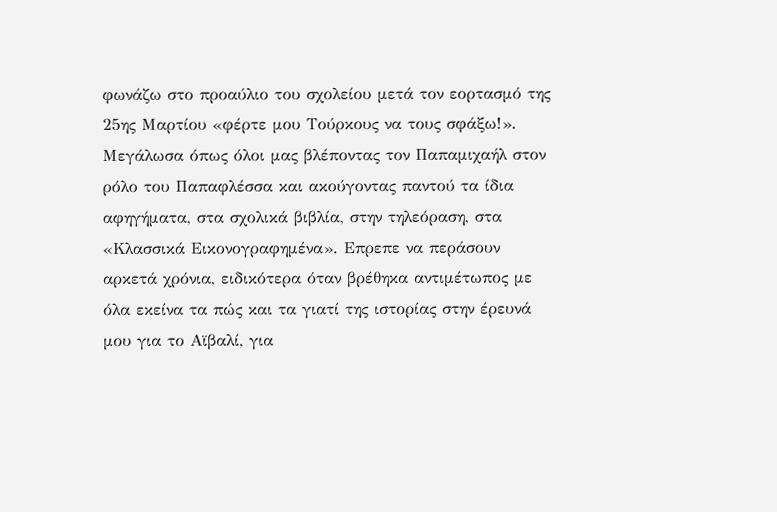φωνάζω στο προαύλιο του σχολείου μετά τον εορτασμό της 25ης Μαρτίου «φέρτε μου Τούρκους να τους σφάξω!». Μεγάλωσα όπως όλοι μας βλέποντας τον Παπαμιχαήλ στον ρόλο του Παπαφλέσσα και ακούγοντας παντού τα ίδια αφηγήματα, στα σχολικά βιβλία, στην τηλεόραση, στα «Κλασσικά Εικονογραφημένα». Επρεπε να περάσουν αρκετά χρόνια, ειδικότερα όταν βρέθηκα αντιμέτωπος με όλα εκείνα τα πώς και τα γιατί της ιστορίας στην έρευνά μου για το Αϊβαλί, για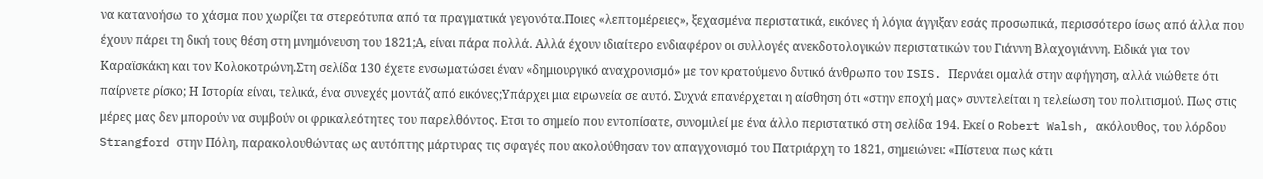να κατανοήσω το χάσμα που χωρίζει τα στερεότυπα από τα πραγματικά γεγονότα.Ποιες «λεπτομέρειες», ξεχασμένα περιστατικά, εικόνες ή λόγια άγγιξαν εσάς προσωπικά, περισσότερο ίσως από άλλα που έχουν πάρει τη δική τους θέση στη μνημόνευση του 1821;Α, είναι πάρα πολλά. Αλλά έχουν ιδιαίτερο ενδιαφέρον οι συλλογές ανεκδοτολογικών περιστατικών του Γιάννη Βλαχογιάννη. Ειδικά για τον Καραϊσκάκη και τον Κολοκοτρώνη.Στη σελίδα 130 έχετε ενσωματώσει έναν «δημιουργικό αναχρονισμό» με τον κρατούμενο δυτικό άνθρωπο του ISIS. Περνάει ομαλά στην αφήγηση, αλλά νιώθετε ότι παίρνετε ρίσκο; Η Ιστορία είναι, τελικά, ένα συνεχές μοντάζ από εικόνες;Υπάρχει μια ειρωνεία σε αυτό. Συχνά επανέρχεται η αίσθηση ότι «στην εποχή μας» συντελείται η τελείωση του πολιτισμού. Πως στις μέρες μας δεν μπορούν να συμβούν οι φρικαλεότητες του παρελθόντος. Ετσι το σημείο που εντοπίσατε, συνομιλεί με ένα άλλο περιστατικό στη σελίδα 194. Εκεί ο Robert Walsh, ακόλουθος, του λόρδου Strangford στην Πόλη, παρακολουθώντας ως αυτόπτης μάρτυρας τις σφαγές που ακολούθησαν τον απαγχονισμό του Πατριάρχη το 1821, σημειώνει: «Πίστευα πως κάτι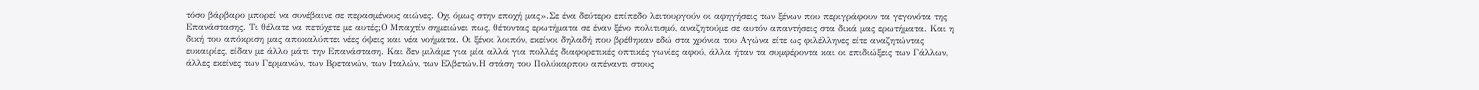τόσο βάρβαρο μπορεί να συνέβαινε σε περασμένους αιώνες. Οχι όμως στην εποχή μας».Σε ένα δεύτερο επίπεδο λειτουργούν οι αφηγήσεις των ξένων που περιγράφουν τα γεγονότα της Επανάστασης. Τι θέλατε να πετύχετε με αυτές;Ο Μπαχτίν σημειώνει πως, θέτοντας ερωτήματα σε έναν ξένο πολιτισμό, αναζητούμε σε αυτόν απαντήσεις στα δικά μας ερωτήματα. Και η δική του απόκριση μας αποκαλύπτει νέες όψεις και νέα νοήματα. Οι ξένοι λοιπόν, εκείνοι δηλαδή που βρέθηκαν εδώ στα χρόνια του Αγώνα είτε ως φιλέλληνες είτε αναζητώντας ευκαιρίες, είδαν με άλλο μάτι την Επανάσταση. Και δεν μιλάμε για μία αλλά για πολλές διαφορετικές οπτικές γωνίες αφού, άλλα ήταν τα συμφέροντα και οι επιδιώξεις των Γάλλων, άλλες εκείνες των Γερμανών, των Βρετανών, των Ιταλών, των Ελβετών.Η στάση του Πολύκαρπου απέναντι στους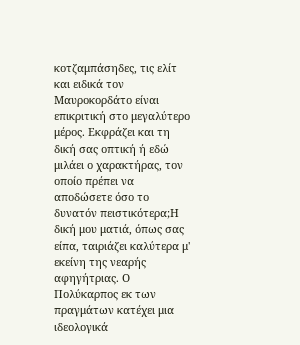κοτζαμπάσηδες, τις ελίτ και ειδικά τον Μαυροκορδάτο είναι επικριτική στο μεγαλύτερο μέρος. Εκφράζει και τη δική σας οπτική ή εδώ μιλάει ο χαρακτήρας, τον οποίο πρέπει να αποδώσετε όσο το δυνατόν πειστικότερα;Η δική μου ματιά, όπως σας είπα, ταιριάζει καλύτερα μ' εκείνη της νεαρής αφηγήτριας. Ο Πολύκαρπος εκ των πραγμάτων κατέχει μια ιδεολογικά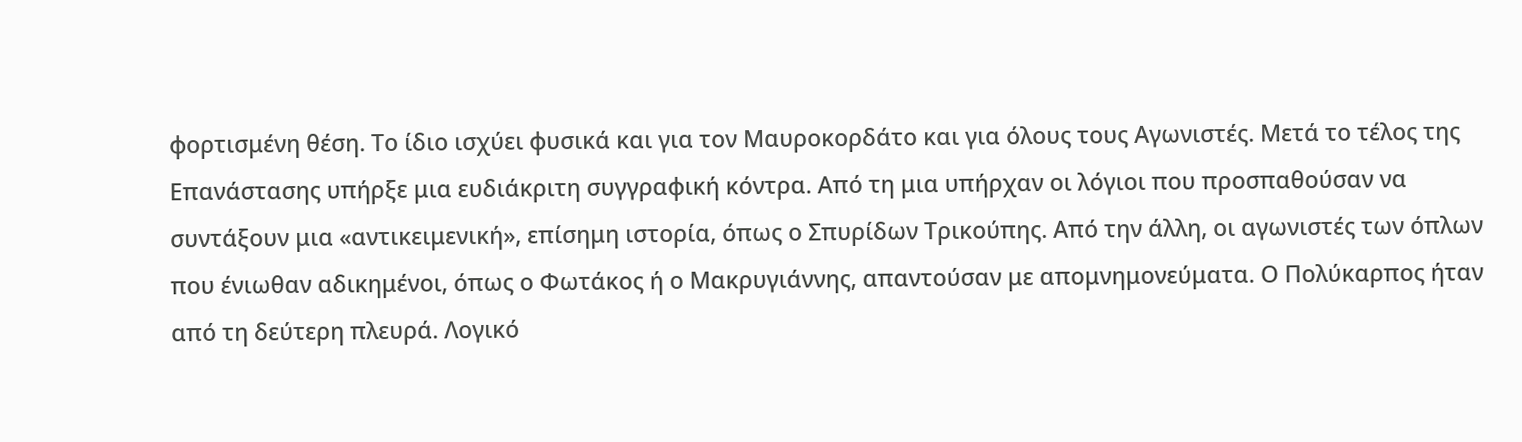φορτισμένη θέση. Το ίδιο ισχύει φυσικά και για τον Μαυροκορδάτο και για όλους τους Αγωνιστές. Μετά το τέλος της Επανάστασης υπήρξε μια ευδιάκριτη συγγραφική κόντρα. Από τη μια υπήρχαν οι λόγιοι που προσπαθούσαν να συντάξουν μια «αντικειμενική», επίσημη ιστορία, όπως ο Σπυρίδων Τρικούπης. Από την άλλη, οι αγωνιστές των όπλων που ένιωθαν αδικημένοι, όπως ο Φωτάκος ή ο Μακρυγιάννης, απαντούσαν με απομνημονεύματα. Ο Πολύκαρπος ήταν από τη δεύτερη πλευρά. Λογικό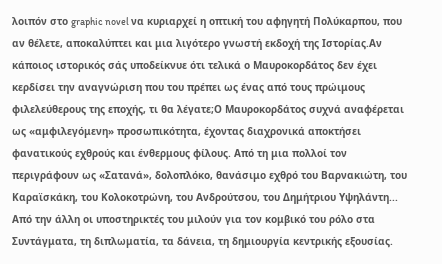λοιπόν στο graphic novel να κυριαρχεί η οπτική του αφηγητή Πολύκαρπου, που αν θέλετε, αποκαλύπτει και μια λιγότερο γνωστή εκδοχή της Ιστορίας.Αν κάποιος ιστορικός σάς υποδείκνυε ότι τελικά ο Μαυροκορδάτος δεν έχει κερδίσει την αναγνώριση που του πρέπει ως ένας από τους πρώιμους φιλελεύθερους της εποχής, τι θα λέγατε;Ο Μαυροκορδάτος συχνά αναφέρεται ως «αμφιλεγόμενη» προσωπικότητα, έχοντας διαχρονικά αποκτήσει φανατικούς εχθρούς και ένθερμους φίλους. Από τη μια πολλοί τον περιγράφουν ως «Σατανά», δολοπλόκο, θανάσιμο εχθρό του Βαρνακιώτη, του Καραϊσκάκη, του Κολοκοτρώνη, του Ανδρούτσου, του Δημήτριου Υψηλάντη... Από την άλλη οι υποστηρικτές του μιλούν για τον κομβικό του ρόλο στα Συντάγματα, τη διπλωματία, τα δάνεια, τη δημιουργία κεντρικής εξουσίας.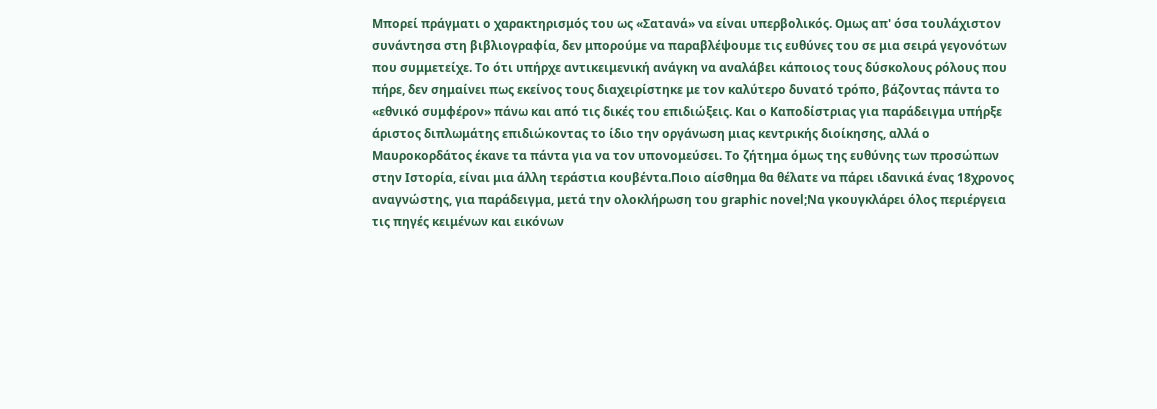Μπορεί πράγματι ο χαρακτηρισμός του ως «Σατανά» να είναι υπερβολικός. Ομως απ' όσα τουλάχιστον συνάντησα στη βιβλιογραφία, δεν μπορούμε να παραβλέψουμε τις ευθύνες του σε μια σειρά γεγονότων που συμμετείχε. Το ότι υπήρχε αντικειμενική ανάγκη να αναλάβει κάποιος τους δύσκολους ρόλους που πήρε, δεν σημαίνει πως εκείνος τους διαχειρίστηκε με τον καλύτερο δυνατό τρόπο, βάζοντας πάντα το «εθνικό συμφέρον» πάνω και από τις δικές του επιδιώξεις. Και ο Καποδίστριας για παράδειγμα υπήρξε άριστος διπλωμάτης επιδιώκοντας το ίδιο την οργάνωση μιας κεντρικής διοίκησης, αλλά ο Μαυροκορδάτος έκανε τα πάντα για να τον υπονομεύσει. Το ζήτημα όμως της ευθύνης των προσώπων στην Ιστορία, είναι μια άλλη τεράστια κουβέντα.Ποιο αίσθημα θα θέλατε να πάρει ιδανικά ένας 18χρονος αναγνώστης, για παράδειγμα, μετά την ολοκλήρωση του graphic novel;Να γκουγκλάρει όλος περιέργεια τις πηγές κειμένων και εικόνων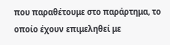που παραθέτουμε στο παράρτημα, το οποίο έχουν επιμεληθεί με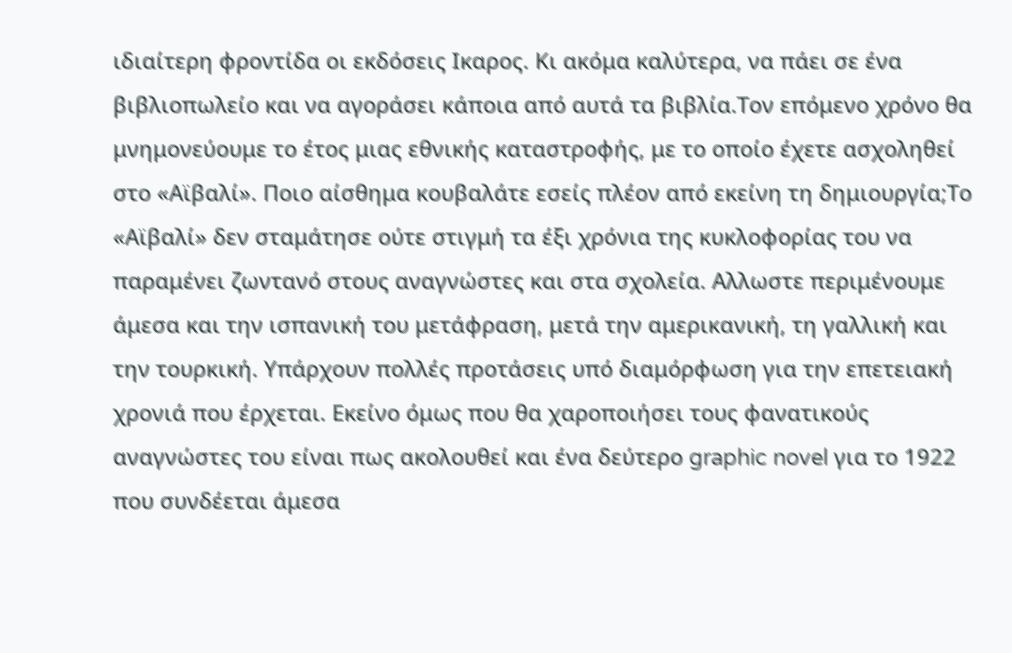ιδιαίτερη φροντίδα οι εκδόσεις Ικαρος. Κι ακόμα καλύτερα, να πάει σε ένα βιβλιοπωλείο και να αγοράσει κάποια από αυτά τα βιβλία.Τον επόμενο χρόνο θα μνημονεύουμε το έτος μιας εθνικής καταστροφής, με το οποίο έχετε ασχοληθεί στο «Αϊβαλί». Ποιο αίσθημα κουβαλάτε εσείς πλέον από εκείνη τη δημιουργία;Το «Αϊβαλί» δεν σταμάτησε ούτε στιγμή τα έξι χρόνια της κυκλοφορίας του να παραμένει ζωντανό στους αναγνώστες και στα σχολεία. Αλλωστε περιμένουμε άμεσα και την ισπανική του μετάφραση, μετά την αμερικανική, τη γαλλική και την τουρκική. Υπάρχουν πολλές προτάσεις υπό διαμόρφωση για την επετειακή χρονιά που έρχεται. Εκείνο όμως που θα χαροποιήσει τους φανατικούς αναγνώστες του είναι πως ακολουθεί και ένα δεύτερο graphic novel για το 1922 που συνδέεται άμεσα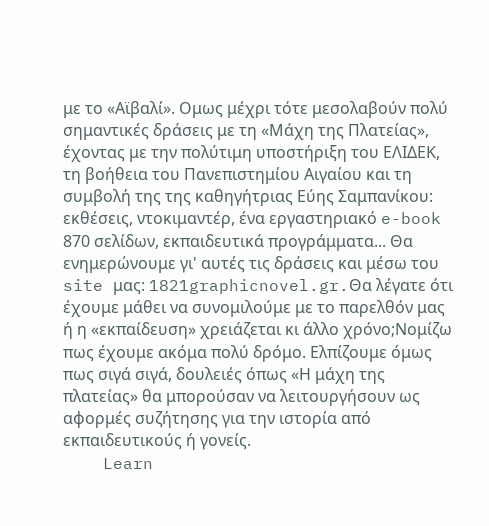με το «Αϊβαλί». Ομως μέχρι τότε μεσολαβούν πολύ σημαντικές δράσεις με τη «Μάχη της Πλατείας», έχοντας με την πολύτιμη υποστήριξη του ΕΛΙΔΕΚ, τη βοήθεια του Πανεπιστημίου Αιγαίου και τη συμβολή της της καθηγήτριας Εύης Σαμπανίκου: εκθέσεις, ντοκιμαντέρ, ένα εργαστηριακό e-book 870 σελίδων, εκπαιδευτικά προγράμματα... Θα ενημερώνουμε γι' αυτές τις δράσεις και μέσω του site μας: 1821graphicnovel.gr.Θα λέγατε ότι έχουμε μάθει να συνομιλούμε με το παρελθόν μας ή η «εκπαίδευση» χρειάζεται κι άλλο χρόνο;Νομίζω πως έχουμε ακόμα πολύ δρόμο. Ελπίζουμε όμως πως σιγά σιγά, δουλειές όπως «Η μάχη της πλατείας» θα μπορούσαν να λειτουργήσουν ως αφορμές συζήτησης για την ιστορία από εκπαιδευτικούς ή γονείς.
    Learn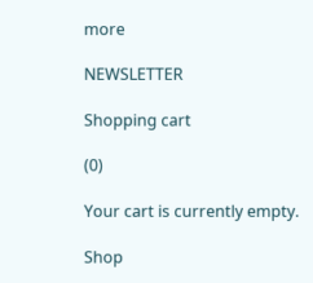more

NEWSLETTER

Shopping cart

(0)

Your cart is currently empty.

Shop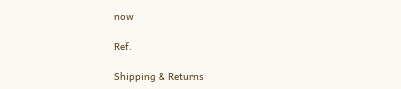now

Ref.

Shipping & Returns